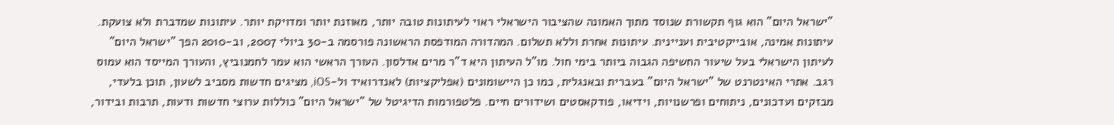"ישראל היום" הוא גוף תקשורת שנוסד מתוך האמונה שהציבור הישראלי ראוי לעיתונות טובה יותר, מאוזנת יותר ומדויקת יותר. עיתונות שמדברת ולא צועקת. עיתונות אמינה, אובייקטיבית ועניינית. עיתונות אחרת וללא תשלום. המהדורה המודפסת הראשונה פורסמה ב-30 ביולי 2007, וב-2010 הפך "ישראל היום" לעיתון הישראלי בעל שיעור החשיפה הגבוה ביותר בימי חול. מו"ל העיתון היא ד"ר מרים אדלסון. העורך הראשי הוא עמר לחמנוביץ, והעורך המייסד הוא עמוס רגב. אתרי האינטרנט של "ישראל היום" בעברית ובאנגלית, כמו כן היישומונים (אפליקציות) לאנדרואיד ול-iOS, מציגים חדשות מסביב לשעון, תוכן בלעדי, מבזקים ועדכונים, ניתוחים ופרשנויות, וידיאו, פודקאסטים ושידורים חיים. פלטפורמות הדיגיטל של "ישראל היום" כוללות ערוצי חדשות ודעות, תרבות ובידור,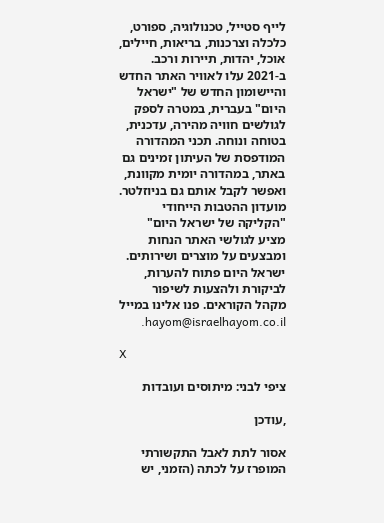לייף סטייל, טכנולוגיה, ספורט, כלכלה וצרכנות, בריאות, חיילים, אוכל, יהדות, תיירות ורכב. ב-2021 עלו לאוויר האתר החדש והיישומון החדש של "ישראל היום" בעברית, במטרה לספק לגולשים חוויה מהירה, עדכנית, בטוחה ונוחה. תכני המהדורה המודפסת של העיתון זמינים גם באתר, במהדורה יומית מקוונת, ואפשר לקבל אותם גם בניוזלטר. מועדון ההטבות הייחודי "הקליקה של ישראל היום" מציע לגולשי האתר הנחות ומבצעים על מוצרים ושירותים. ישראל היום פתוח להערות, לביקורת ולהצעות לשיפור מקהל הקוראים. פנו אלינו במייל hayom@israelhayom.co.il.

X

ציפי לבני: מיתוסים ועובדות

,עודכן

אסור לתת לאבל התקשורתי המופרז על לכתה (הזמני, יש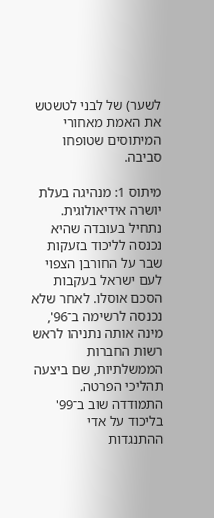לשער) של לבני לטשטש את האמת מאחורי המיתוסים שטופחו סביבה.

מיתוס 1: מנהיגה בעלת יושרה אידיאולוגית. נתחיל בעובדה שהיא נכנסה לליכוד בזעקות שבר על החורבן הצפוי לעם ישראל בעקבות הסכם אוסלו. לאחר שלא נכנסה לרשימה ב־96', מינה אותה נתניהו לראש רשות החברות הממשלתיות, שם ביצעה תהליכי הפרטה. התמודדה שוב ב־99' בליכוד על אדי ההתנגדות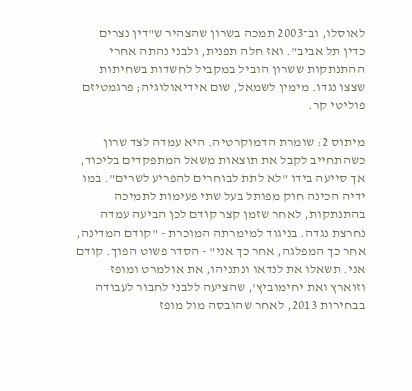לאוסלו, וב־2003 תמכה בשרון שהצהיר ש"דין נצרים כדין תל אביב". ואז חלה תפנית, ולבני נהתה אחרי ההתנתקות ששרון הוביל במקביל לחשדות בשחיתות שצצו נגדו. מימין לשמאל, שום אידיאולוגיה; פרגמטיזם פוליטי קר.

מיתוס 2: שומרת הדמוקרטיה. היא עמדה לצד שרון כשהתחייב לקבל את תוצאות משאל המתפקדים בליכוד, אך סייעה בידו "לא לתת לבוחרים להפריע לשרים". במו ידיה הכינה חוק מפותל בעל שתי פעימות לתמיכה בהתנתקות, לאחר שזמן קצר קודם לכן הביעה עמדה נחרצת נגדה. בניגוד למימרתה המוכרת - "קודם המדינה, אחר כך המפלגה, אחר כך אני" - הסדר פשוט הפוך. קודם אני. תשאלו את לנדאו ונתניהו, את אולמרט ומופז וזוארץ ואת יחימוביץ', שהציעה ללבני לחבור לעבודה בבחירות 2013, לאחר שהובסה מול מופז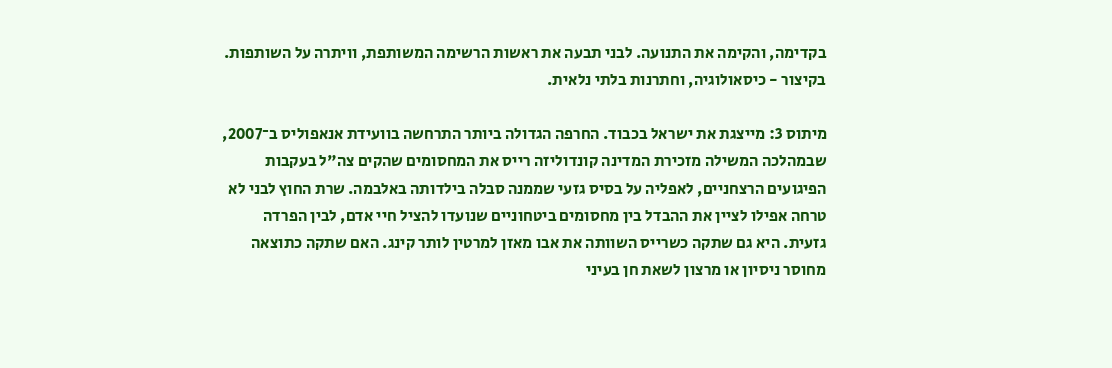בקדימה, והקימה את התנועה. לבני תבעה את ראשות הרשימה המשותפת, וויתרה על השותפות. בקיצור - כיסאולוגיה, וחתרנות בלתי נלאית.

מיתוס 3: מייצגת את ישראל בכבוד. החרפה הגדולה ביותר התרחשה בוועידת אנאפוליס ב־2007, שבמהלכה המשילה מזכירת המדינה קונדוליזה רייס את המחסומים שהקים צה"ל בעקבות הפיגועים הרצחניים, לאפליה על בסיס גזעי שממנה סבלה בילדותה באלבמה. שרת החוץ לבני לא טרחה אפילו לציין את ההבדל בין מחסומים ביטחוניים שנועדו להציל חיי אדם, לבין הפרדה גזעית. היא גם שתקה כשרייס השוותה את אבו מאזן למרטין לותר קינג. האם שתקה כתוצאה מחוסר ניסיון או מרצון לשאת חן בעיני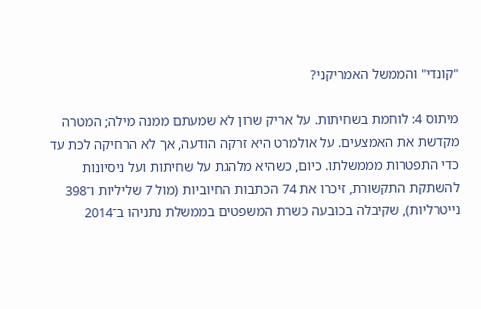"קונדי" והממשל האמריקני?

מיתוס 4: לוחמת בשחיתות. על אריק שרון לא שמעתם ממנה מילה; המטרה מקדשת את האמצעים. על אולמרט היא זרקה הודעה, אך לא הרחיקה לכת עד כדי התפטרות מממשלתו. כיום, כשהיא מלהגת על שחיתות ועל ניסיונות להשתקת התקשורת, זיכרו את 74 הכתבות החיוביות (מול 7 שליליות ו־398 נייטרליות), שקיבלה בכובעה כשרת המשפטים בממשלת נתניהו ב־2014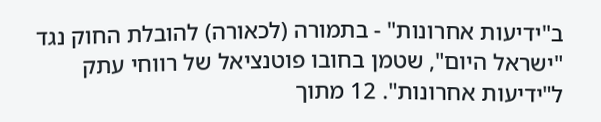ב"ידיעות אחרונות" - בתמורה (לכאורה) להובלת החוק נגד "ישראל היום", שטמן בחובו פוטנציאל של רווחי עתק ל"ידיעות אחרונות". 12 מתוך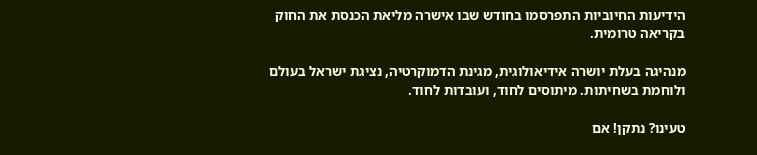הידיעות החיוביות התפרסמו בחודש שבו אישרה מליאת הכנסת את החוק בקריאה טרומית.

מנהיגה בעלת יושרה אידיאולוגית, מגינת הדמוקרטיה, נציגת ישראל בעולם ולוחמת בשחיתות. מיתוסים לחוד, ועובדות לחוד.

טעינו? נתקן! אם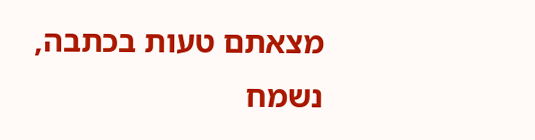מצאתם טעות בכתבה, נשמח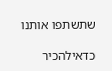שתשתפו אותנו

כדאילהכיר